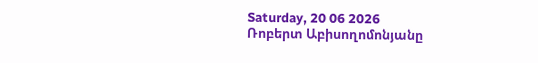Saturday, 20 06 2026
Ռոբերտ Աբիսողոմոնյանը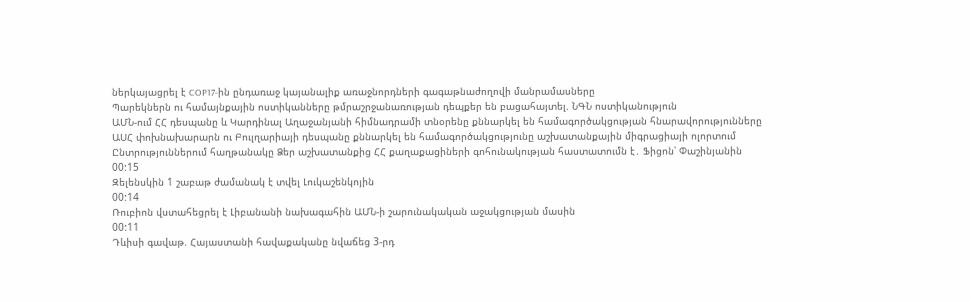ներկայացրել է COP17-ին ընդառաջ կայանալիք առաջնորդների գագաթնաժողովի մանրամասները
Պարեկներն ու համայնքային ոստիկանները թմրաշրջանառության դեպքեր են բացահայտել. ՆԳՆ ոստիկանություն
ԱՄՆ-ում ՀՀ դեսպանը և Կարդինալ Աղաջանյանի հիմնադրամի տնօրենը քննարկել են համագործակցության հնարավորությունները
ԱՍՀ փոխնախարարն ու Բուլղարիայի դեսպանը քննարկել են համագործակցությունը աշխատանքային միգրացիայի ոլորտում
Ընտրություններում հաղթանակը Ձեր աշխատանքից ՀՀ քաղաքացիների գոհունակության հաստատումն է․ Ֆիցոն՝ Փաշինյանին
00:15
Զելենսկին 1 շաբաթ ժամանակ է տվել Լուկաշենկոյին
00:14
Ռուբիոն վստահեցրել է Լիբանանի նախագահին ԱՄՆ-ի շարունակական աջակցության մասին
00:11
Դևիսի գավաթ. Հայաստանի հավաքականը նվաճեց 3-րդ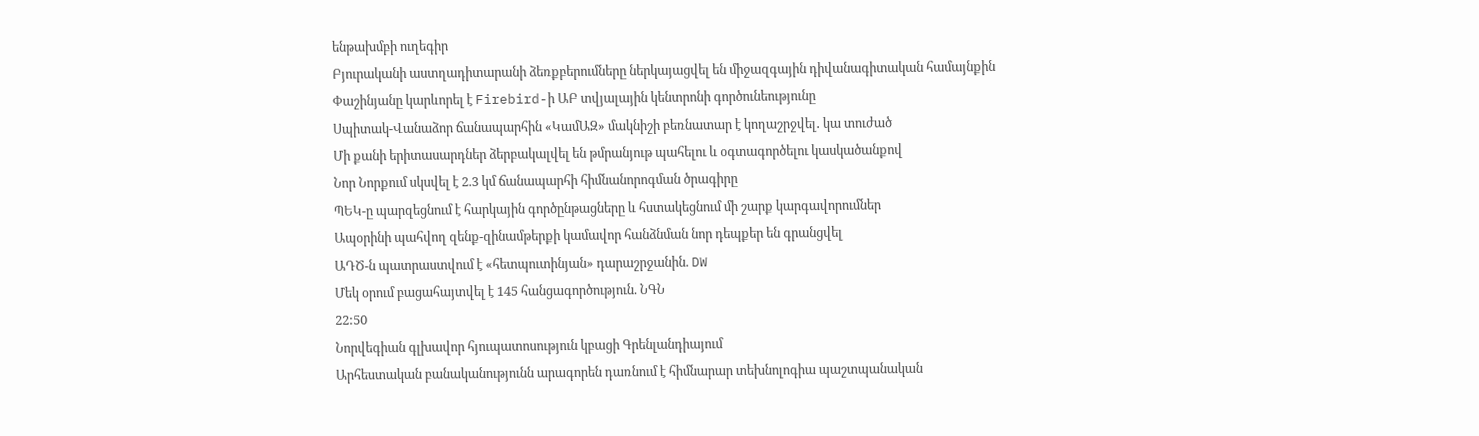ենթախմբի ուղեգիր
Բյուրականի աստղադիտարանի ձեռքբերումները ներկայացվել են միջազգային դիվանագիտական համայնքին
Փաշինյանը կարևորել է Firebird-ի ԱԲ տվյալային կենտրոնի գործունեությունը
Սպիտակ-Վանաձոր ճանապարհին «ԿամԱԶ» մակնիշի բեռնատար է կողաշրջվել․ կա տուժած
Մի քանի երիտասարդներ ձերբակալվել են թմրանյութ պահելու և օգտագործելու կասկածանքով
Նոր Նորքում սկսվել է 2.3 կմ ճանապարհի հիմնանորոգման ծրագիրը
ՊԵԿ-ը պարզեցնում է հարկային գործընթացները և հստակեցնում մի շարք կարգավորումներ
Ապօրինի պահվող զենք-զինամթերքի կամավոր հանձնման նոր դեպքեր են գրանցվել
ԱԴԾ-ն պատրաստվում է «հետպուտինյան» դարաշրջանին. DW
Մեկ օրում բացահայտվել է 145 հանցագործություն. ՆԳՆ
22:50
Նորվեգիան գլխավոր հյուպատոսություն կբացի Գրենլանդիայում
Արհեստական բանականությունն արագորեն դառնում է հիմնարար տեխնոլոգիա պաշտպանական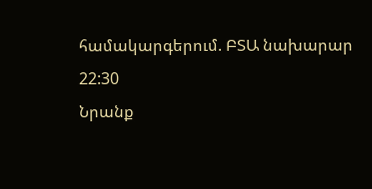համակարգերում. ԲՏԱ նախարար
22:30
Նրանք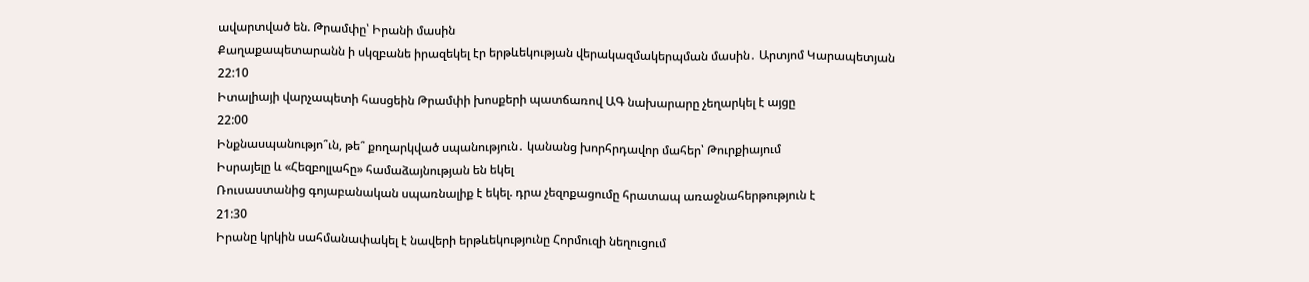ավարտված են. Թրամփը՝ Իրանի մասին
Քաղաքապետարանն ի սկզբանե իրազեկել էր երթևեկության վերակազմակերպման մասին․ Արտյոմ Կարապետյան
22:10
Իտալիայի վարչապետի հասցեին Թրամփի խոսքերի պատճառով ԱԳ նախարարը չեղարկել է այցը
22:00
Ինքնասպանությո՞ւն, թե՞ քողարկված սպանություն․ կանանց խորհրդավոր մահեր՝ Թուրքիայում
Իսրայելը և «Հեզբոլլահը» համաձայնության են եկել
Ռուսաստանից գոյաբանական սպառնալիք է եկել. դրա չեզոքացումը հրատապ առաջնահերթություն է
21:30
Իրանը կրկին սահմանափակել է նավերի երթևեկությունը Հորմուզի նեղուցում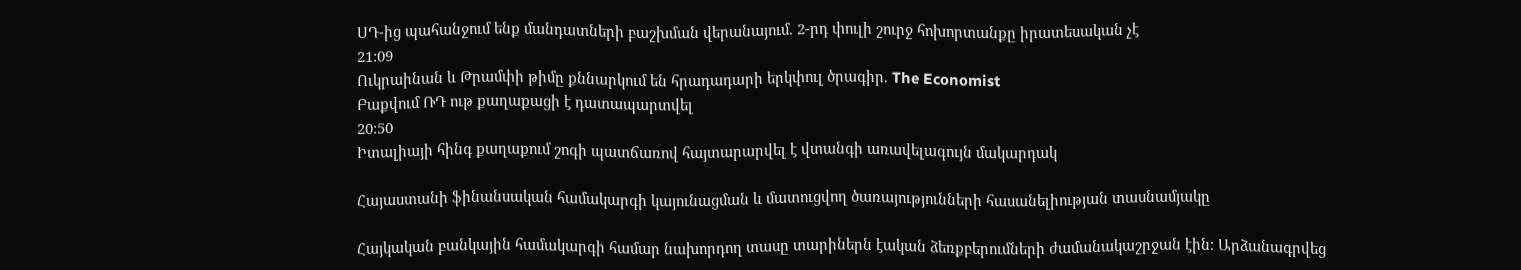ՍԴ-ից պահանջում ենք մանդատների բաշխման վերանայում. 2-րդ փուլի շուրջ հոխորտանքը իրատեսական չէ
21:09
Ուկրաինան և Թրամփի թիմը քննարկում են հրադադարի երկփուլ ծրագիր. The Economist
Բաքվում ՌԴ ութ քաղաքացի է դատապարտվել
20:50
Իտալիայի հինգ քաղաքում շոգի պատճառով հայտարարվել է վտանգի առավելագույն մակարդակ

Հայաստանի ֆինանսական համակարգի կայունացման և մատուցվող ծառայությունների հասանելիության տասնամյակը

Հայկական բանկային համակարգի համար նախորդող տասը տարիներն էական ձեռքբերումների ժամանակաշրջան էին։ Արձանագրվեց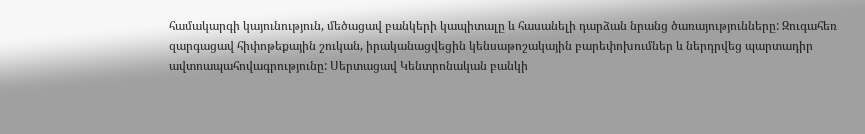համակարգի կայունություն, մեծացավ բանկերի կապիտալը և հասանելի դարձան նրանց ծառայությունները: Զուգահեռ զարգացավ հիփոթեքային շուկան, իրականացվեցին կենսաթոշակային բարեփոխումներ և ներդրվեց պարտադիր ավտոապահովագրությունը: Սերտացավ Կենտրոնական բանկի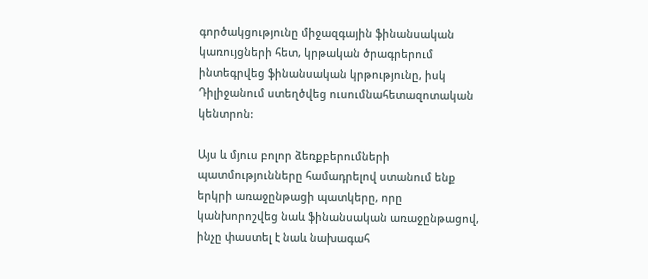գործակցությունը միջազգային ֆինանսական կառույցների հետ, կրթական ծրագրերում ինտեգրվեց ֆինանսական կրթությունը, իսկ Դիլիջանում ստեղծվեց ուսումնահետազոտական կենտրոն:

Այս և մյուս բոլոր ձեռքբերումների պատմությունները համադրելով ստանում ենք երկրի առաջընթացի պատկերը, որը կանխորոշվեց նաև ֆինանսական առաջընթացով, ինչը փաստել է նաև նախագահ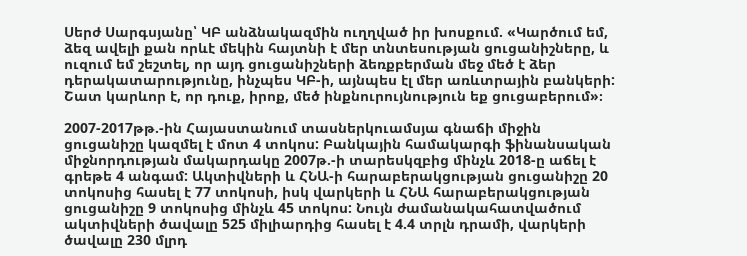Սերժ Սարգսյանը՝ ԿԲ անձնակազմին ուղղված իր խոսքում. «Կարծում եմ, ձեզ ավելի քան որևէ մեկին հայտնի է մեր տնտեսության ցուցանիշները, և ուզում եմ շեշտել, որ այդ ցուցանիշների ձեռքբերման մեջ մեծ է ձեր դերակատարությունը, ինչպես ԿԲ-ի, այնպես էլ մեր առևտրային բանկերի: Շատ կարևոր է, որ դուք, իրոք, մեծ ինքնուրույնություն եք ցուցաբերում»։

2007-2017թթ.-ին Հայաստանում տասներկուամսյա գնաճի միջին ցուցանիշը կազմել է մոտ 4 տոկոս: Բանկային համակարգի ֆինանսական միջնորդության մակարդակը 2007թ.-ի տարեսկզբից մինչև 2018-ը աճել է գրեթե 4 անգամ: Ակտիվների և ՀՆԱ-ի հարաբերակցության ցուցանիշը 20 տոկոսից հասել է 77 տոկոսի, իսկ վարկերի և ՀՆԱ հարաբերակցության ցուցանիշը 9 տոկոսից մինչև 45 տոկոս: Նույն ժամանակահատվածում ակտիվների ծավալը 525 միլիարդից հասել է 4.4 տրլն դրամի, վարկերի ծավալը 230 մլրդ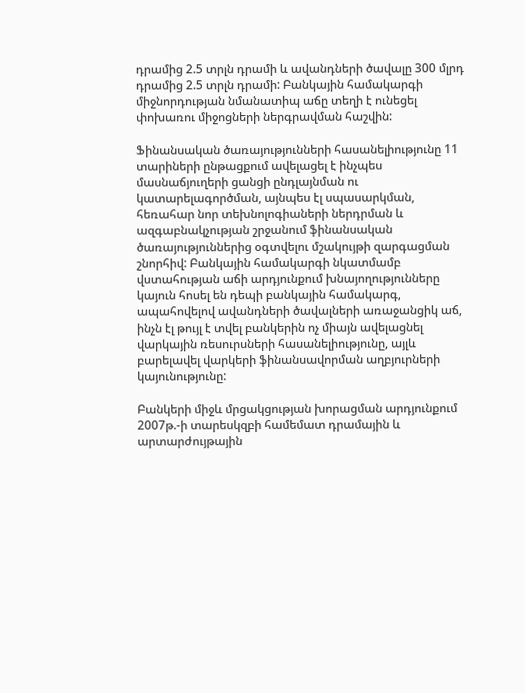դրամից 2.5 տրլն դրամի և ավանդների ծավալը 300 մլրդ դրամից 2.5 տրլն դրամի: Բանկային համակարգի միջնորդության նմանատիպ աճը տեղի է ունեցել փոխառու միջոցների ներգրավման հաշվին:

Ֆինանսական ծառայությունների հասանելիությունը 11 տարիների ընթացքում ավելացել է ինչպես մասնաճյուղերի ցանցի ընդլայնման ու կատարելագործման, այնպես էլ սպասարկման, հեռահար նոր տեխնոլոգիաների ներդրման և ազգաբնակչության շրջանում ֆինանսական ծառայություններից օգտվելու մշակույթի զարգացման շնորհիվ: Բանկային համակարգի նկատմամբ վստահության աճի արդյունքում խնայողությունները կայուն հոսել են դեպի բանկային համակարգ, ապահովելով ավանդների ծավալների առաջանցիկ աճ, ինչն էլ թույլ է տվել բանկերին ոչ միայն ավելացնել վարկային ռեսուրսների հասանելիությունը, այլև բարելավել վարկերի ֆինանսավորման աղբյուրների կայունությունը:

Բանկերի միջև մրցակցության խորացման արդյունքում 2007թ.-ի տարեսկզբի համեմատ դրամային և արտարժույթային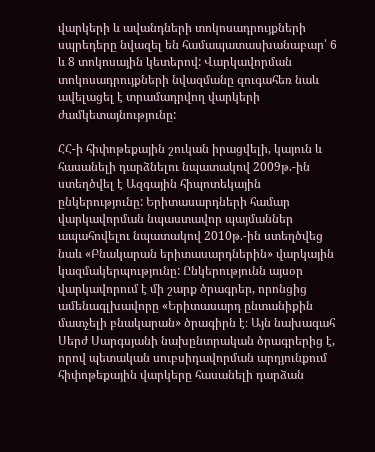վարկերի և ավանդների տոկոսադրույքների սպրեդերը նվազել են համապատասխանաբար՝ 6 և 8 տոկոսային կետերով: Վարկավորման տոկոսադրույքների նվազմանը զուգահեռ նաև ավելացել է տրամադրվող վարկերի ժամկետայնությունը:

ՀՀ-ի հիփոթեքային շուկան իրացվելի, կայուն և հասանելի դարձնելու նպատակով 2009թ.-ին ստեղծվել է Ազգային հիպոտեկային ընկերությունը: Երիտասարդների համար վարկավորման նպաստավոր պայմաններ ապահովելու նպատակով 2010թ.-ին ստեղծվեց նաև «Բնակարան երիտասարդներին» վարկային կազմակերպությունը: Ընկերությունն այսօր վարկավորում է մի շարք ծրագրեր, որոնցից ամենագլխավորը «Երիտասարդ ընտանիքին մատչելի բնակարան» ծրագիրն է։ Այն նախագահ Սերժ Սարգսյանի նախընտրական ծրագրերից է, որով պետական սուբսիդավորման արդյունքում հիփոթեքային վարկերը հասանելի դարձան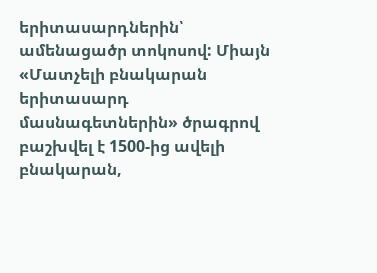երիտասարդներին՝ ամենացածր տոկոսով: Միայն «Մատչելի բնակարան երիտասարդ մասնագետներին» ծրագրով բաշխվել է 1500-ից ավելի բնակարան,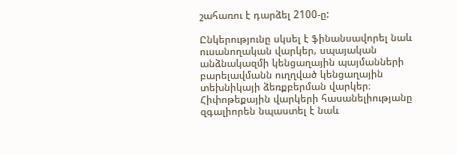շահառու է դարձել 2100-ը:

Ընկերությունը սկսել է ֆինանսավորել նաև ուսանողական վարկեր, սպայական անձնակազմի կենցաղային պայմանների բարելավմանն ուղղված կենցաղային տեխնիկայի ձեռքբերման վարկեր։ Հիփոթեքային վարկերի հասանելիությանը զգալիորեն նպաստել է նաև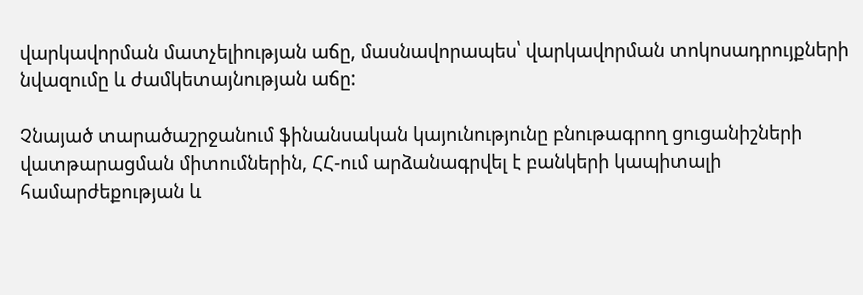վարկավորման մատչելիության աճը, մասնավորապես՝ վարկավորման տոկոսադրույքների նվազումը և ժամկետայնության աճը:

Չնայած տարածաշրջանում ֆինանսական կայունությունը բնութագրող ցուցանիշների վատթարացման միտումներին, ՀՀ-ում արձանագրվել է բանկերի կապիտալի համարժեքության և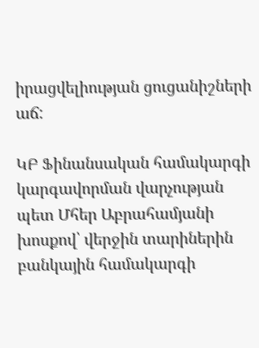իրացվելիության ցուցանիշների աճ:

ԿԲ Ֆինանսական համակարգի կարգավորման վարչության պետ Մհեր Աբրահամյանի խոսքով՝ վերջին տարիներին բանկային համակարգի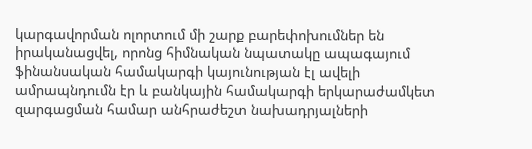կարգավորման ոլորտում մի շարք բարեփոխումներ են իրականացվել, որոնց հիմնական նպատակը ապագայում ֆինանսական համակարգի կայունության էլ ավելի ամրապնդումն էր և բանկային համակարգի երկարաժամկետ զարգացման համար անհրաժեշտ նախադրյալների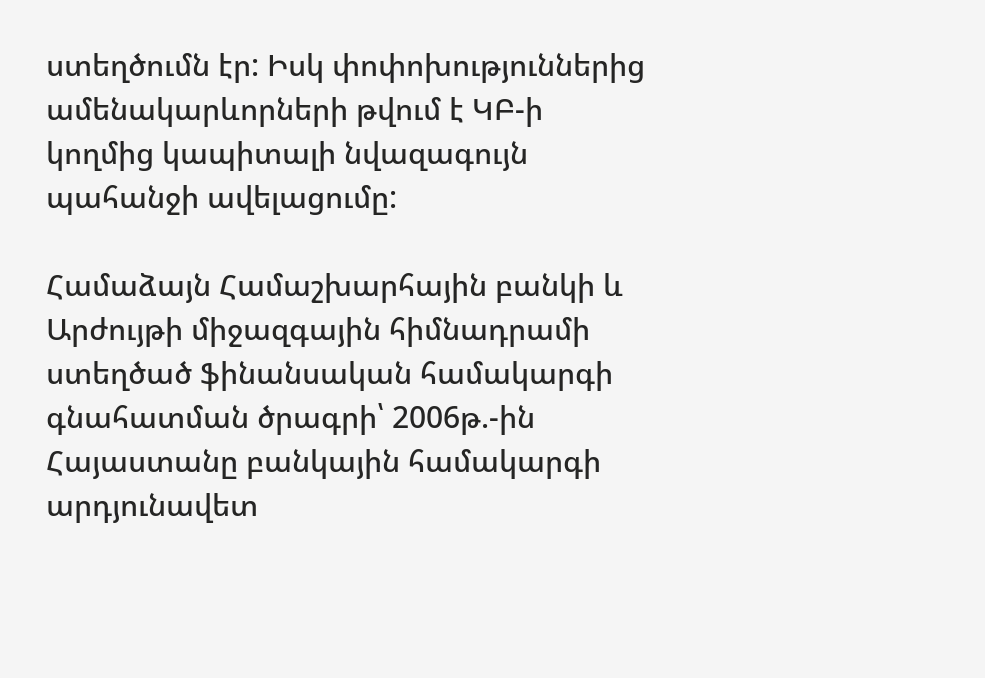ստեղծումն էր: Իսկ փոփոխություններից ամենակարևորների թվում է ԿԲ-ի կողմից կապիտալի նվազագույն պահանջի ավելացումը:

Համաձայն Համաշխարհային բանկի և Արժույթի միջազգային հիմնադրամի ստեղծած ֆինանսական համակարգի գնահատման ծրագրի՝ 2006թ.-ին Հայաստանը բանկային համակարգի արդյունավետ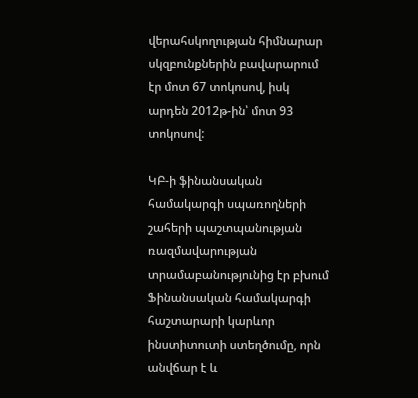վերահսկողության հիմնարար սկզբունքներին բավարարում էր մոտ 67 տոկոսով, իսկ արդեն 2012թ-ին՝ մոտ 93 տոկոսով:

ԿԲ-ի ֆինանսական համակարգի սպառողների շահերի պաշտպանության ռազմավարության տրամաբանությունից էր բխում Ֆինանսական համակարգի հաշտարարի կարևոր ինստիտուտի ստեղծումը, որն անվճար է և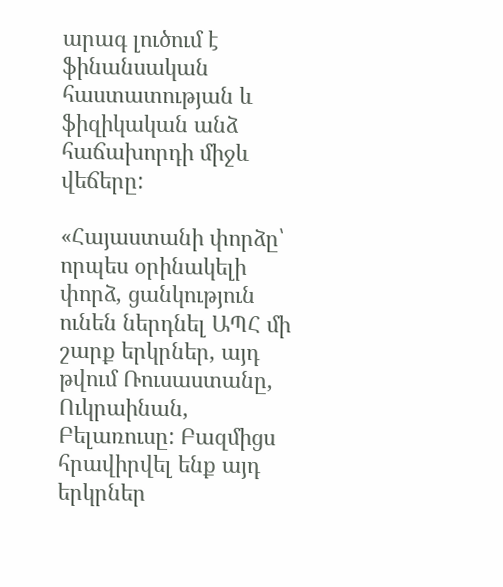արագ լուծում է ֆինանսական հաստատության և ֆիզիկական անձ հաճախորդի միջև վեճերը:

«Հայաստանի փորձը՝ որպես օրինակելի փորձ, ցանկություն ունեն ներդնել ԱՊՀ մի շարք երկրներ, այդ թվում Ռուսաստանը, Ուկրաինան, Բելառուսը: Բազմիցս հրավիրվել ենք այդ երկրներ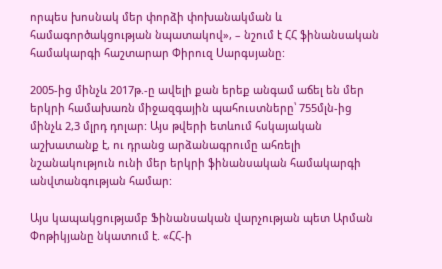որպես խոսնակ մեր փորձի փոխանակման և համագործակցության նպատակով», – նշում է ՀՀ ֆինանսական համակարգի հաշտարար Փիրուզ Սարգսյանը:

2005-ից մինչև 2017թ.-ը ավելի քան երեք անգամ աճել են մեր երկրի համախառն միջազգային պահուստները՝ 755մլն-ից մինչև 2,3 մլրդ դոլար: Այս թվերի ետևում հսկայական աշխատանք է, ու դրանց արձանագրումը ահռելի նշանակություն ունի մեր երկրի ֆինանսական համակարգի անվտանգության համար:

Այս կապակցությամբ Ֆինանսական վարչության պետ Արման Փոթիկյանը նկատում է. «ՀՀ-ի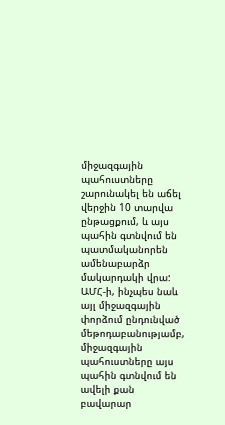միջազգային պահուստները շարունակել են աճել վերջին 10 տարվա ընթացքում, և այս պահին գտնվում են պատմականորեն ամենաբարձր մակարդակի վրա: ԱՄՀ-ի, ինչպես նաև այլ միջազգային փորձում ընդունված մեթոդաբանությամբ, միջազգային պահուստները այս պահին գտնվում են ավելի քան բավարար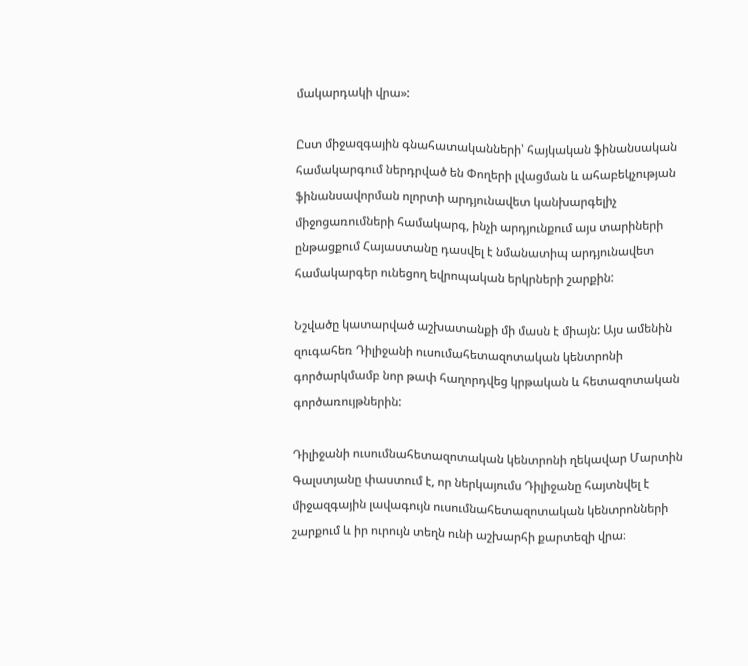մակարդակի վրա»:

Ըստ միջազգային գնահատականների՝ հայկական ֆինանսական համակարգում ներդրված են Փողերի լվացման և ահաբեկչության ֆինանսավորման ոլորտի արդյունավետ կանխարգելիչ միջոցառումների համակարգ, ինչի արդյունքում այս տարիների ընթացքում Հայաստանը դասվել է նմանատիպ արդյունավետ համակարգեր ունեցող եվրոպական երկրների շարքին:

Նշվածը կատարված աշխատանքի մի մասն է միայն: Այս ամենին զուգահեռ Դիլիջանի ուսումահետազոտական կենտրոնի գործարկմամբ նոր թափ հաղորդվեց կրթական և հետազոտական գործառույթներին:

Դիլիջանի ուսումնահետազոտական կենտրոնի ղեկավար Մարտին Գալստյանը փաստում է, որ ներկայումս Դիլիջանը հայտնվել է միջազգային լավագույն ուսումնահետազոտական կենտրոնների շարքում և իր ուրույն տեղն ունի աշխարհի քարտեզի վրա։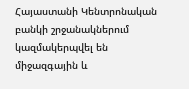Հայաստանի Կենտրոնական բանկի շրջանակներում կազմակերպվել են միջազգային և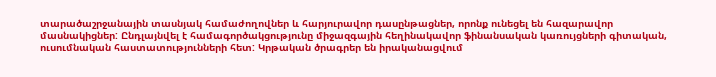տարածաշրջանային տասնյակ համաժողովներ և հարյուրավոր դասընթացներ, որոնք ունեցել են հազարավոր մասնակիցներ: Ընդլայնվել է համագործակցությունը միջազգային հեղինակավոր ֆինանսական կառույցների գիտական, ուսումնական հաստատությունների հետ: Կրթական ծրագրեր են իրականացվում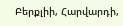Բերքլիի, Հարվարդի,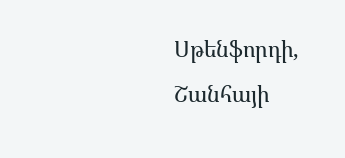Սթենֆորդի, Շանհայի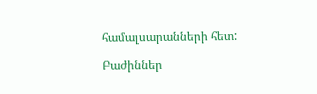համալսարանների հետ:

Բաժիններ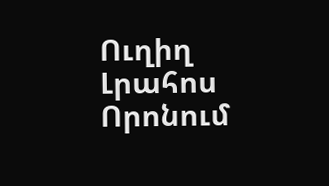Ուղիղ
Լրահոս
Որոնում